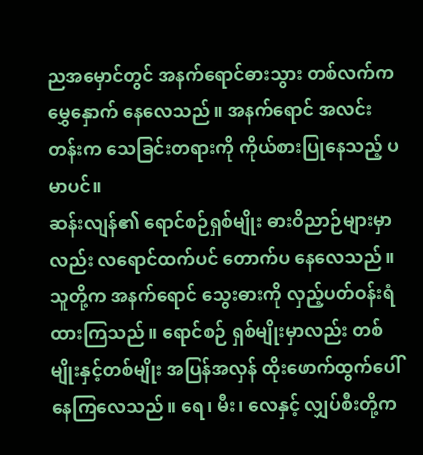ညအမှောင်တွင် အနက်ရောင်ဓားသွား တစ်လက်က မွှေနှောက် နေလေသည်။ အနက်ရောင် အလင်းတန်းက သေခြင်းတရားကို ကိုယ်စားပြုနေသည့် ပမာပင်။
ဆန်းလျန်၏ ရောင်စဉ်ရှစ်မျိုး ဓားဝိညာဉ်များမှာလည်း လရောင်ထက်ပင် တောက်ပ နေလေသည်။ သူတို့က အနက်ရောင် သွေးဓားကို လှည့်ပတ်ဝန်းရံ ထားကြသည်။ ရောင်စဉ် ရှစ်မျိုးမှာလည်း တစ်မျိုးနှင့်တစ်မျိုး အပြန်အလှန် ထိုးဖောက်ထွက်ပေါ် နေကြလေသည်။ ရေ၊ မီး၊ လေနှင့် လျှပ်စီးတို့က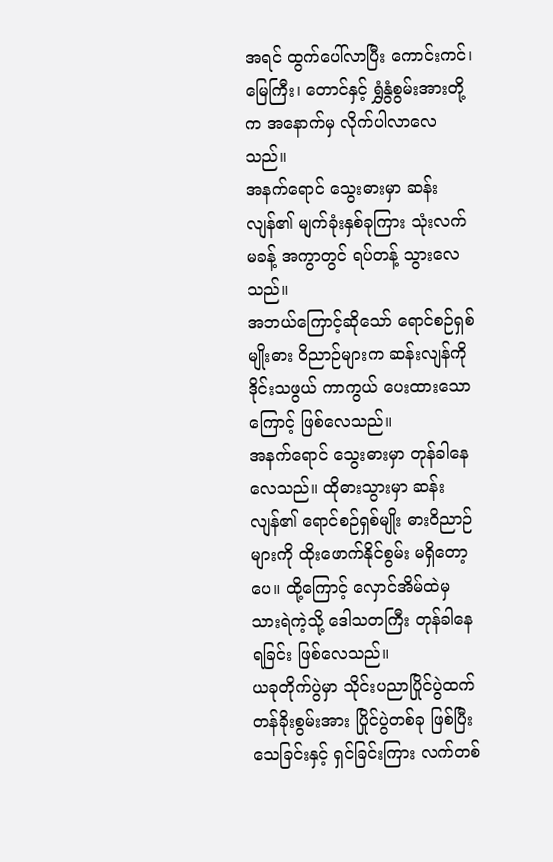အရင် ထွက်ပေါ်လာပြီး ကောင်းကင်၊ မြေကြီး၊ တောင်နှင့် ရွှံနွံစွမ်းအားတို့က အနောက်မှ လိုက်ပါလာလေသည်။
အနက်ရောင် သွေးဓားမှာ ဆန်းလျန်၏ မျက်ခုံးနှစ်ခုကြား သုံးလက်မခန့် အကွာတွင် ရပ်တန့် သွားလေသည်။
အဘယ်ကြောင့်ဆိုသော် ရောင်စဉ်ရှစ်မျိုးဓား ဝိညာဉ်များက ဆန်းလျန်ကို ဒိုင်းသဖွယ် ကာကွယ် ပေးထားသောကြောင့် ဖြစ်လေသည်။
အနက်ရောင် သွေးဓားမှာ တုန်ခါနေလေသည်။ ထိုဓားသွားမှာ ဆန်းလျန်၏ ရောင်စဉ်ရှစ်မျိုး ဓားဝိညာဉ်များကို ထိုးဖောက်နိုင်စွမ်း မရှိတော့ပေ။ ထို့ကြောင့် လှောင်အိမ်ထဲမှ သားရဲကဲ့သို့ ဒေါသတကြီး တုန်ခါနေရခြင်း ဖြစ်လေသည်။
ယခုတိုက်ပွဲမှာ သိုင်းပညာပြိုင်ပွဲထက် တန်ခိုးစွမ်းအား ပြိုင်ပွဲတစ်ခု ဖြစ်ပြီး သေခြင်းနှင့် ရှင်ခြင်းကြား လက်တစ်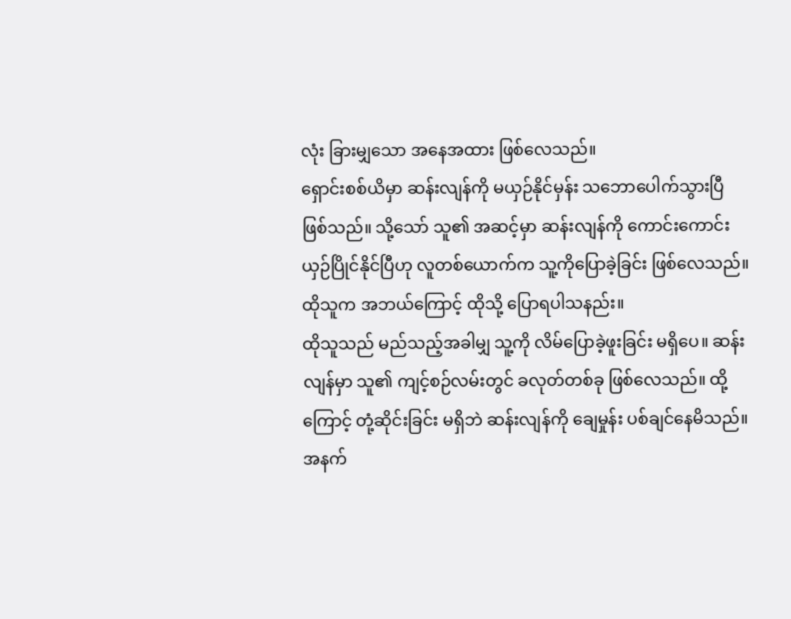လုံး ခြားမျှသော အနေအထား ဖြစ်လေသည်။
ရှောင်းစစ်ယိမှာ ဆန်းလျန်ကို မယှဉ်နိုင်မှန်း သဘောပေါက်သွားပြီ ဖြစ်သည်။ သို့သော် သူ၏ အဆင့်မှာ ဆန်းလျန်ကို ကောင်းကောင်း ယှဉ်ပြိုင်နိုင်ပြီဟု လူတစ်ယောက်က သူ့ကိုပြောခဲ့ခြင်း ဖြစ်လေသည်။ ထိုသူက အဘယ်ကြောင့် ထိုသို့ ပြောရပါသနည်း။
ထိုသူသည် မည်သည့်အခါမျှ သူ့ကို လိမ်ပြောခဲ့ဖူးခြင်း မရှိပေ။ ဆန်းလျန်မှာ သူ၏ ကျင့်စဉ်လမ်းတွင် ခလုတ်တစ်ခု ဖြစ်လေသည်။ ထို့ကြောင့် တုံ့ဆိုင်းခြင်း မရှိဘဲ ဆန်းလျန်ကို ချေမှုန်း ပစ်ချင်နေမိသည်။
အနက်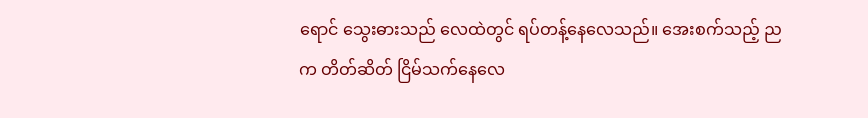ရောင် သွေးဓားသည် လေထဲတွင် ရပ်တန့်နေလေသည်။ အေးစက်သည့် ညက တိတ်ဆိတ် ငြိမ်သက်နေလေ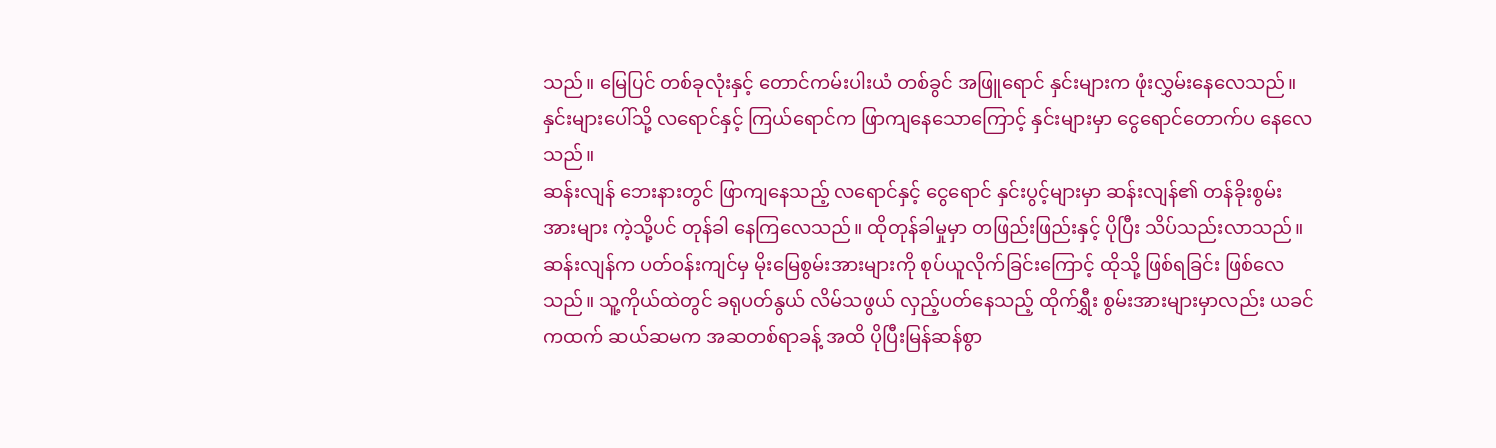သည်။ မြေပြင် တစ်ခုလုံးနှင့် တောင်ကမ်းပါးယံ တစ်ခွင် အဖြူရောင် နှင်းများက ဖုံးလွှမ်းနေလေသည်။ နှင်းများပေါ်သို့ လရောင်နှင့် ကြယ်ရောင်က ဖြာကျနေသောကြောင့် နှင်းများမှာ ငွေရောင်တောက်ပ နေလေသည်။
ဆန်းလျန် ဘေးနားတွင် ဖြာကျနေသည့် လရောင်နှင့် ငွေရောင် နှင်းပွင့်များမှာ ဆန်းလျန်၏ တန်ခိုးစွမ်းအားများ ကဲ့သို့ပင် တုန်ခါ နေကြလေသည်။ ထိုတုန်ခါမှုမှာ တဖြည်းဖြည်းနှင့် ပိုပြီး သိပ်သည်းလာသည်။
ဆန်းလျန်က ပတ်ဝန်းကျင်မှ မိုးမြေစွမ်းအားများကို စုပ်ယူလိုက်ခြင်းကြောင့် ထိုသို့ ဖြစ်ရခြင်း ဖြစ်လေသည်။ သူ့ကိုယ်ထဲတွင် ခရုပတ်နွယ် လိမ်သဖွယ် လှည့်ပတ်နေသည့် ထိုက်ရွှီး စွမ်းအားများမှာလည်း ယခင်ကထက် ဆယ်ဆမက အဆတစ်ရာခန့် အထိ ပိုပြီးမြန်ဆန်စွာ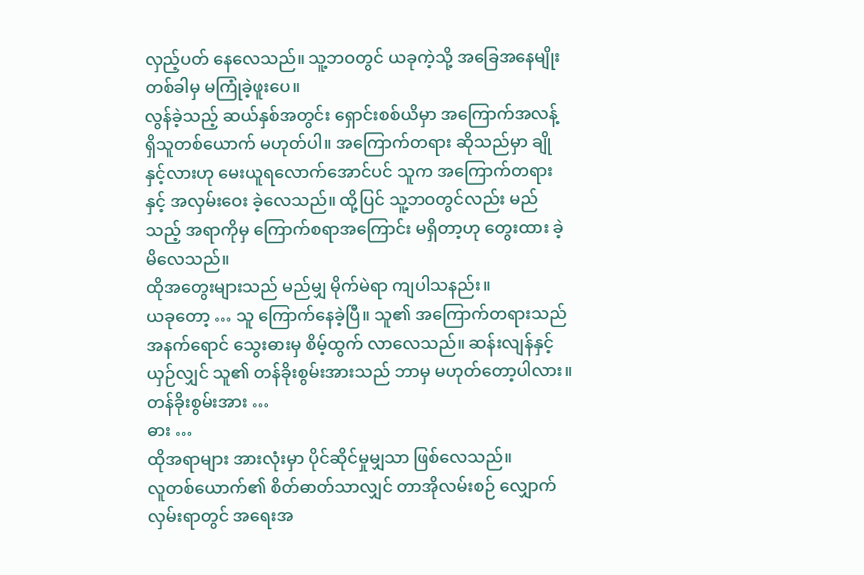လှည့်ပတ် နေလေသည်။ သူ့ဘဝတွင် ယခုကဲ့သို့ အခြေအနေမျိုး တစ်ခါမှ မကြုံခဲ့ဖူးပေ။
လွန်ခဲ့သည့် ဆယ်နှစ်အတွင်း ရှောင်းစစ်ယိမှာ အကြောက်အလန့် ရှိသူတစ်ယောက် မဟုတ်ပါ။ အကြောက်တရား ဆိုသည်မှာ ချိုနှင့်လားဟု မေးယူရလောက်အောင်ပင် သူက အကြောက်တရားနှင့် အလှမ်းဝေး ခဲ့လေသည်။ ထို့ပြင် သူ့ဘဝတွင်လည်း မည်သည့် အရာကိုမှ ကြောက်စရာအကြောင်း မရှိတာ့ဟု တွေးထား ခဲ့မိလေသည်။
ထိုအတွေးများသည် မည်မျှ မိုက်မဲရာ ကျပါသနည်း။
ယခုတော့ … သူ ကြောက်နေခဲ့ပြီ။ သူ၏ အကြောက်တရားသည် အနက်ရောင် သွေးဓားမှ စိမ့်ထွက် လာလေသည်။ ဆန်းလျန်နှင့် ယှဉ်လျှင် သူ၏ တန်ခိုးစွမ်းအားသည် ဘာမှ မဟုတ်တော့ပါလား။
တန်ခိုးစွမ်းအား …
ဓား …
ထိုအရာများ အားလုံးမှာ ပိုင်ဆိုင်မှုမျှသာ ဖြစ်လေသည်။
လူတစ်ယောက်၏ စိတ်ဓာတ်သာလျှင် တာအိုလမ်းစဉ် လျှောက်လှမ်းရာတွင် အရေးအ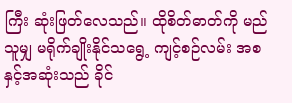ကြီး ဆုံးဖြတ်လေသည်။ ထိုစိတ်ဓာတ်ကို မည်သူမျှ မရိုက်ချိုးနိုင်သရွေ့ ကျင့်စဉ်လမ်း အစနှင့်အဆုံးသည် ခိုင်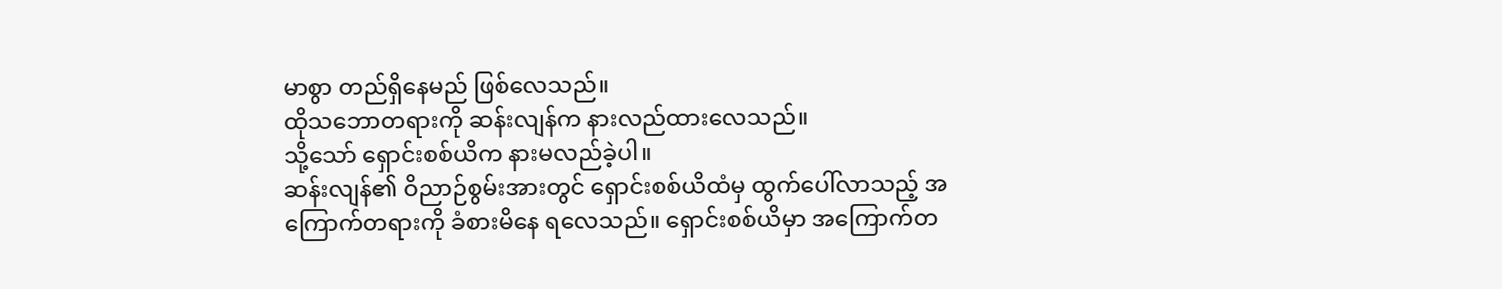မာစွာ တည်ရှိနေမည် ဖြစ်လေသည်။
ထိုသဘောတရားကို ဆန်းလျန်က နားလည်ထားလေသည်။
သို့သော် ရှောင်းစစ်ယိက နားမလည်ခဲ့ပါ။
ဆန်းလျန်၏ ဝိညာဉ်စွမ်းအားတွင် ရှောင်းစစ်ယိထံမှ ထွက်ပေါ်လာသည့် အကြောက်တရားကို ခံစားမိနေ ရလေသည်။ ရှောင်းစစ်ယိမှာ အကြောက်တ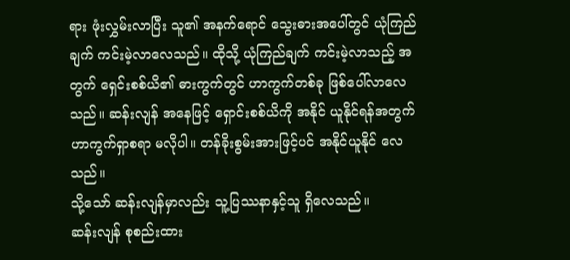ရား ဖုံးလွှမ်းလာပြီး သူ၏ အနက်ရောင် သွေးဓားအပေါ်တွင် ယုံကြည်ချက် ကင်းမဲ့လာလေသည်။ ထိုသို့ ယုံကြည်ချက် ကင်းမဲ့လာသည့် အတွက် ရှေင်းစစ်ယိ၏ ဓားကွက်တွင် ဟာကွက်တစ်ခု ဖြစ်ပေါ်လာလေသည်။ ဆန်းလျန် အနေဖြင့် ရှောင်းစစ်ယိကို အနိုင် ယူနိုင်ရန်အတွက် ဟာကွက်ရှာစရာ မလိုပါ။ တန်ခိုးစွမ်းအားဖြင့်ပင် အနိုင်ယူနိုင် လေသည်။
သို့သော် ဆန်းလျန်မှာလည်း သူ့ပြဿနာနှင့်သူ ရှိလေသည်။
ဆန်းလျန် စုစည်းထား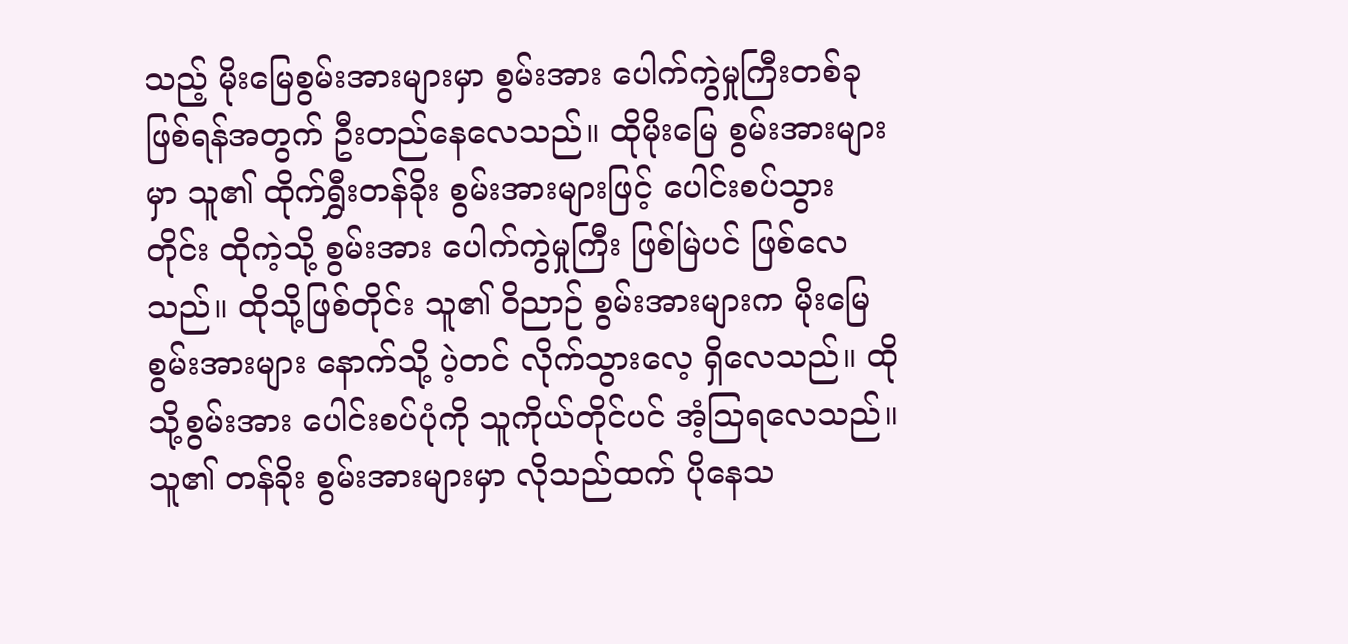သည့် မိုးမြေစွမ်းအားများမှာ စွမ်းအား ပေါက်ကွဲမှုကြီးတစ်ခု ဖြစ်ရန်အတွက် ဦးတည်နေလေသည်။ ထိုမိုးမြေ စွမ်းအားများမှာ သူ၏ ထိုက်ရွှီးတန်ခိုး စွမ်းအားများဖြင့် ပေါင်းစပ်သွားတိုင်း ထိုကဲ့သို့ စွမ်းအား ပေါက်ကွဲမှုကြီး ဖြစ်မြဲပင် ဖြစ်လေသည်။ ထိုသို့ဖြစ်တိုင်း သူ၏ ဝိညာဉ် စွမ်းအားများက မိုးမြေစွမ်းအားများ နောက်သို့ ပဲ့တင် လိုက်သွားလေ့ ရှိလေသည်။ ထိုသို့စွမ်းအား ပေါင်းစပ်ပုံကို သူကိုယ်တိုင်ပင် အံ့သြရလေသည်။
သူ၏ တန်ခိုး စွမ်းအားများမှာ လိုသည်ထက် ပိုနေသ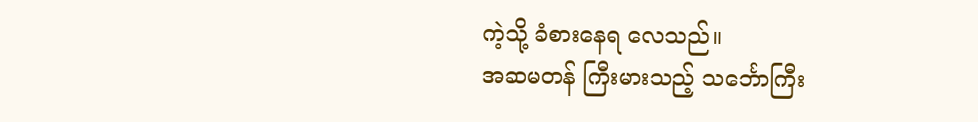ကဲ့သို့ ခံစားနေရ လေသည်။
အဆမတန် ကြီးမားသည့် သင်္ဘောကြီး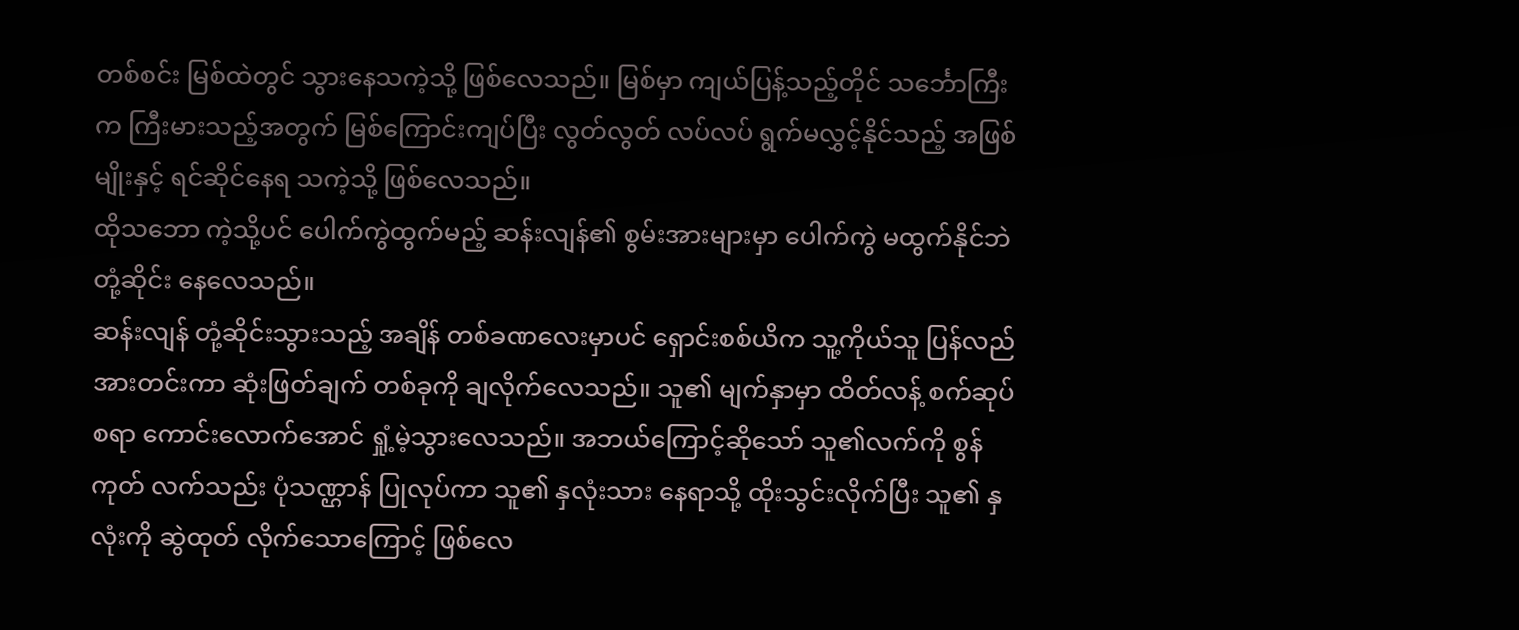တစ်စင်း မြစ်ထဲတွင် သွားနေသကဲ့သို့ ဖြစ်လေသည်။ မြစ်မှာ ကျယ်ပြန့်သည့်တိုင် သင်္ဘောကြီးက ကြီးမားသည့်အတွက် မြစ်ကြောင်းကျပ်ပြီး လွတ်လွတ် လပ်လပ် ရွက်မလွှင့်နိုင်သည့် အဖြစ်မျိုးနှင့် ရင်ဆိုင်နေရ သကဲ့သို့ ဖြစ်လေသည်။
ထိုသဘော ကဲ့သို့ပင် ပေါက်ကွဲထွက်မည့် ဆန်းလျန်၏ စွမ်းအားများမှာ ပေါက်ကွဲ မထွက်နိုင်ဘဲ တုံ့ဆိုင်း နေလေသည်။
ဆန်းလျန် တုံ့ဆိုင်းသွားသည့် အချိန် တစ်ခဏလေးမှာပင် ရှောင်းစစ်ယိက သူ့ကိုယ်သူ ပြန်လည် အားတင်းကာ ဆုံးဖြတ်ချက် တစ်ခုကို ချလိုက်လေသည်။ သူ၏ မျက်နှာမှာ ထိတ်လန့် စက်ဆုပ်စရာ ကောင်းလောက်အောင် ရှုံ့မဲ့သွားလေသည်။ အဘယ်ကြောင့်ဆိုသော် သူ၏လက်ကို စွန်ကုတ် လက်သည်း ပုံသဏ္ဌာန် ပြုလုပ်ကာ သူ၏ နှလုံးသား နေရာသို့ ထိုးသွင်းလိုက်ပြီး သူ၏ နှလုံးကို ဆွဲထုတ် လိုက်သောကြောင့် ဖြစ်လေ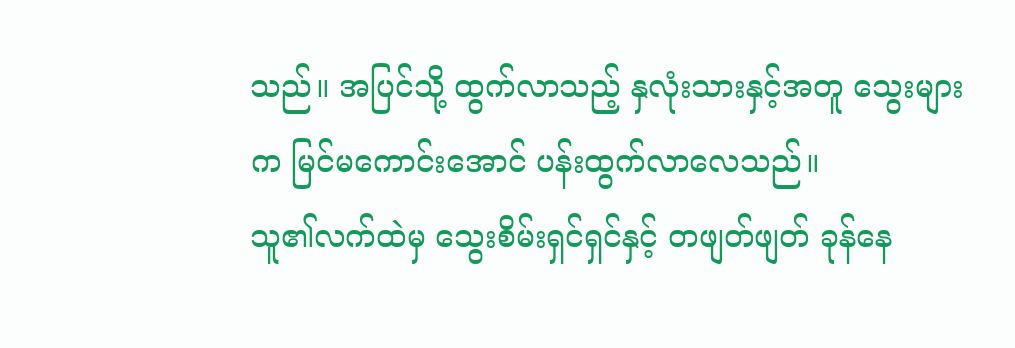သည်။ အပြင်သို့ ထွက်လာသည့် နှလုံးသားနှင့်အတူ သွေးများက မြင်မကောင်းအောင် ပန်းထွက်လာလေသည်။
သူ၏လက်ထဲမှ သွေးစိမ်းရှင်ရှင်နှင့် တဖျတ်ဖျတ် ခုန်နေ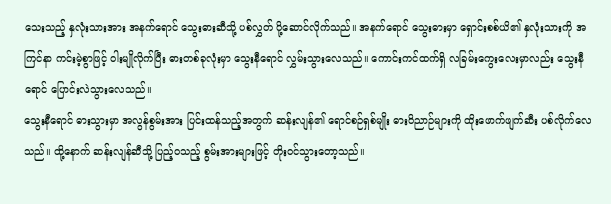သေးသည့် နှလုံးသားအား အနက်ရောင် သွေးဓားဆီသို့ ပစ်လွှတ် ပို့ဆောင်လိုက်သည်။ အနက်ရောင် သွေးဓားမှာ ရှောင်းစစ်ယိ၏ နှလုံးသားကို အကြင်နာ ကင်းမဲ့စွာဖြင့် ဝါးမျိုလိုက်ပြီး ဓားတစ်ခုလုံးမှာ သွေးနီရောင် လွှမ်းသွားလေသည်။ ကောင်းကင်ထက်ရှိ လခြမ်းကွေးလေးမှာလည်း သွေးနီရောင် ပြောင်းလဲသွားလေသည်။
သွေးနီရောင် ဓားသွားမှာ အလွန်စွမ်းအား ပြင်းထန်သည့်အတွက် ဆန်းလျန်၏ ရောင်စဉ်ရှစ်မျိုး ဓားဝိညာဉ်များကို ထိုးဖောက်ဖျက်ဆီး ပစ်လိုက်လေသည်။ ထို့နောက် ဆန်းလျန်ဆီသို့ ပြည့်ဝသည့် စွမ်းအားများဖြင့် တိုးဝင်သွားတော့သည်။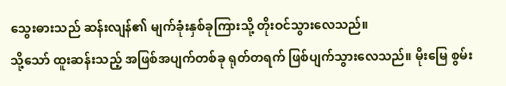သွေးဓားသည် ဆန်းလျန်၏ မျက်ခုံးနှစ်ခုကြားသို့ တိုးဝင်သွားလေသည်။
သို့သော် ထူးဆန်းသည့် အဖြစ်အပျက်တစ်ခု ရုတ်တရက် ဖြစ်ပျက်သွားလေသည်။ မိုးမြေ စွမ်း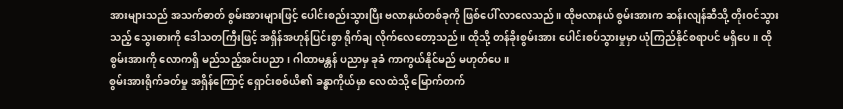အားများသည် အသက်ဓာတ် စွမ်းအားများဖြင့် ပေါင်းစည်းသွားပြီး ဗလာနယ်တစ်ခုကို ဖြစ်ပေါ် လာလေသည်။ ထိုဗလာနယ် စွမ်းအားက ဆန်းလျန်ဆီသို့ တိုးဝင်သွားသည့် သွေးဓားကို ဒေါသတကြီးဖြင့် အရှိန်အဟုန်ပြင်းစွာ ရိုက်ချ လိုက်လေတော့သည်။ ထိုသို့ တန်ခိုးစွမ်းအား ပေါင်းစပ်သွားမှုမှာ ယုံကြည်နိုင်စရာပင် မရှိပေ။ ထိုစွမ်းအားကို လောကရှိ မည်သည့်အင်းပညာ၊ ဂါထာမန္တန် ပညာမှ ခုခံ ကာကွယ်နိုင်မည် မဟုတ်ပေ။
စွမ်းအားရိုက်ခတ်မှု အရှိန်ကြောင့် ရှောင်းစစ်ယိ၏ ခန္ဓာကိုယ်မှာ လေထဲသို့ မြောက်တက်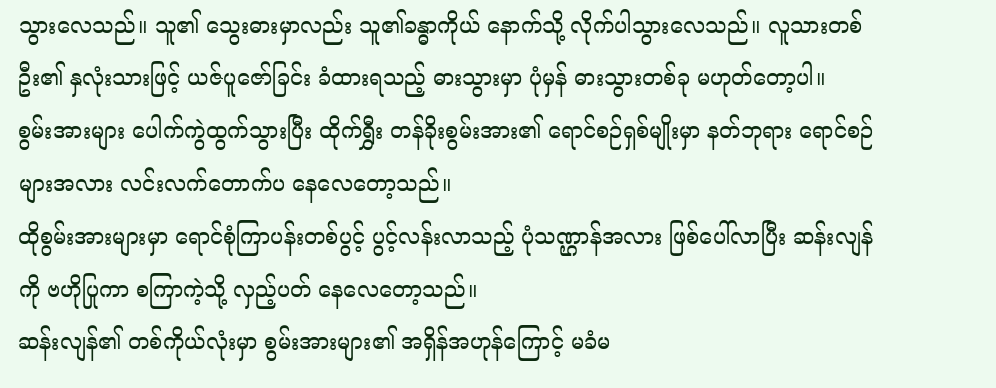သွားလေသည်။ သူ၏ သွေးဓားမှာလည်း သူ၏ခန္ဓာကိုယ် နောက်သို့ လိုက်ပါသွားလေသည်။ လူသားတစ်ဦး၏ နှလုံးသားဖြင့် ယဇ်ပူဇော်ခြင်း ခံထားရသည့် ဓားသွားမှာ ပုံမှန် ဓားသွားတစ်ခု မဟုတ်တော့ပါ။
စွမ်းအားများ ပေါက်ကွဲထွက်သွားပြီး ထိုက်ရွှီး တန်ခိုးစွမ်းအား၏ ရောင်စဉ်ရှစ်မျိုးမှာ နတ်ဘုရား ရောင်စဉ်များအလား လင်းလက်တောက်ပ နေလေတော့သည်။
ထိုစွမ်းအားများမှာ ရောင်စုံကြာပန်းတစ်ပွင့် ပွင့်လန်းလာသည့် ပုံသဏ္ဌာန်အလား ဖြစ်ပေါ်လာပြီး ဆန်းလျန်ကို ဗဟိုပြုကာ စကြာကဲ့သို့ လှည့်ပတ် နေလေတော့သည်။
ဆန်းလျန်၏ တစ်ကိုယ်လုံးမှာ စွမ်းအားများ၏ အရှိန်အဟုန်ကြောင့် မခံမ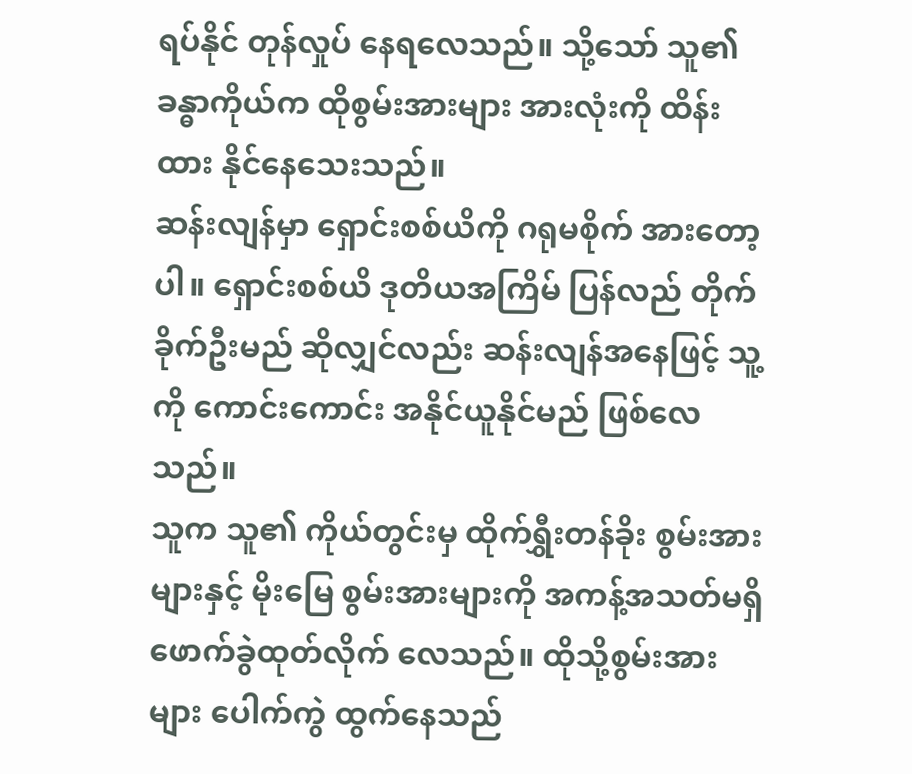ရပ်နိုင် တုန်လှုပ် နေရလေသည်။ သို့သော် သူ၏ ခန္ဓာကိုယ်က ထိုစွမ်းအားများ အားလုံးကို ထိန်းထား နိုင်နေသေးသည်။
ဆန်းလျန်မှာ ရှောင်းစစ်ယိကို ဂရုမစိုက် အားတော့ပါ။ ရှောင်းစစ်ယိ ဒုတိယအကြိမ် ပြန်လည် တိုက်ခိုက်ဦးမည် ဆိုလျှင်လည်း ဆန်းလျန်အနေဖြင့် သူ့ကို ကောင်းကောင်း အနိုင်ယူနိုင်မည် ဖြစ်လေသည်။
သူက သူ၏ ကိုယ်တွင်းမှ ထိုက်ရွှီးတန်ခိုး စွမ်းအားများနှင့် မိုးမြေ စွမ်းအားများကို အကန့်အသတ်မရှိ ဖောက်ခွဲထုတ်လိုက် လေသည်။ ထိုသို့စွမ်းအားများ ပေါက်ကွဲ ထွက်နေသည်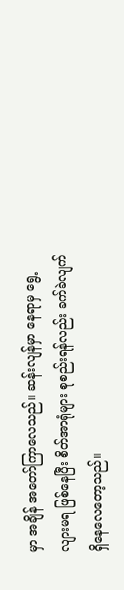မှာ အချိန် အတော်ကြာလေသည်။ ဆန်းလျန်မှာ နေရာမှ ရွေ့လျားမရ ဖြစ်နေပြီး စိတ်အာရုံများ စုစည်းရန်လည်း ခက်ခဲလျက် ရှိနေလေတော့သည်။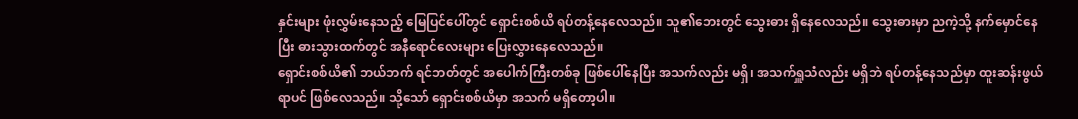နှင်းများ ဖုံးလွှမ်းနေသည့် မြေပြင်ပေါ်တွင် ရှောင်းစစ်ယိ ရပ်တန့်နေလေသည်။ သူ၏ဘေးတွင် သွေးဓား ရှိနေလေသည်။ သွေးဓားမှာ ညကဲ့သို့ နက်မှောင်နေပြီး ဓားသွားထက်တွင် အနီရောင်လေးများ ပြေးလွှားနေလေသည်။
ရှောင်းစစ်ယိ၏ ဘယ်ဘက် ရင်ဘတ်တွင် အပေါက်ကြီးတစ်ခု ဖြစ်ပေါ်နေပြီး အသက်လည်း မရှိ၊ အသက်ရှူသံလည်း မရှိဘဲ ရပ်တန့်နေသည်မှာ ထူးဆန်းဖွယ်ရာပင် ဖြစ်လေသည်။ သို့သော် ရှောင်းစစ်ယိမှာ အသက် မရှိတော့ပါ။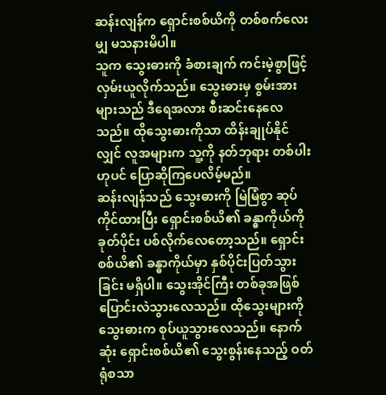ဆန်းလျန်က ရှောင်းစစ်ယိကို တစ်စက်လေးမျှ မသနားမိပါ။
သူက သွေးဓားကို ခံစားချက် ကင်းမဲ့စွာဖြင့် လှမ်းယူလိုက်သည်။ သွေးဓားမှ စွမ်းအားများသည် ဒီရေအလား စီးဆင်းနေလေသည်။ ထိုသွေးဓားကိုသာ ထိန်းချုပ်နိုင်လျှင် လူအများက သူ့ကို နတ်ဘုရား တစ်ပါးဟုပင် ပြောဆိုကြပေလိမ့်မည်။
ဆန်းလျန်သည် သွေးဓားကို မြဲမြံစွာ ဆုပ်ကိုင်ထားပြီး ရှောင်းစစ်ယိ၏ ခန္ဓာကိုယ်ကို ခုတ်ပိုင်း ပစ်လိုက်လေတော့သည်။ ရှောင်းစစ်ယိ၏ ခန္ဓာကိုယ်မှာ နှစ်ပိုင်းပြတ်သွားခြင်း မရှိပါ။ သွေးအိုင်ကြီး တစ်ခုအဖြစ် ပြောင်းလဲသွားလေသည်။ ထိုသွေးများကို သွေးဓားက စုပ်ယူသွားလေသည်။ နောက်ဆုံး ရှောင်းစစ်ယိ၏ သွေးစွန်းနေသည့် ဝတ်ရုံစသာ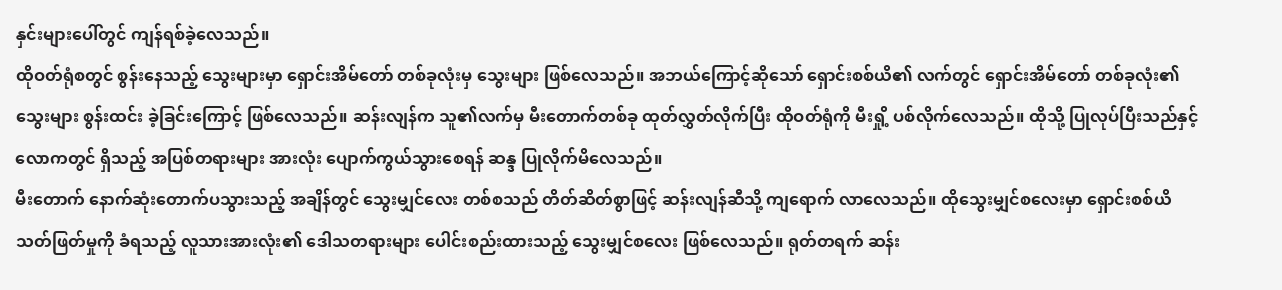နှင်းများပေါ်တွင် ကျန်ရစ်ခဲ့လေသည်။
ထိုဝတ်ရုံစတွင် စွန်းနေသည့် သွေးများမှာ ရှောင်းအိမ်တော် တစ်ခုလုံးမှ သွေးများ ဖြစ်လေသည်။ အဘယ်ကြောင့်ဆိုသော် ရှောင်းစစ်ယိ၏ လက်တွင် ရှောင်းအိမ်တော် တစ်ခုလုံး၏ သွေးများ စွန်းထင်း ခဲ့ခြင်းကြောင့် ဖြစ်လေသည်။ ဆန်းလျန်က သူ၏လက်မှ မီးတောက်တစ်ခု ထုတ်လွှတ်လိုက်ပြီး ထိုဝတ်ရုံကို မီးရှို့ ပစ်လိုက်လေသည်။ ထိုသို့ ပြုလုပ်ပြီးသည်နှင့် လောကတွင် ရှိသည့် အပြစ်တရားများ အားလုံး ပျောက်ကွယ်သွားစေရန် ဆန္ဒ ပြုလိုက်မိလေသည်။
မီးတောက် နောက်ဆုံးတောက်ပသွားသည့် အချိန်တွင် သွေးမျှင်လေး တစ်စသည် တိတ်ဆိတ်စွာဖြင့် ဆန်းလျန်ဆီသို့ ကျရောက် လာလေသည်။ ထိုသွေးမျှင်စလေးမှာ ရှောင်းစစ်ယိ သတ်ဖြတ်မှုကို ခံရသည့် လူသားအားလုံး၏ ဒေါသတရားများ ပေါင်းစည်းထားသည့် သွေးမျှင်စလေး ဖြစ်လေသည်။ ရုတ်တရက် ဆန်း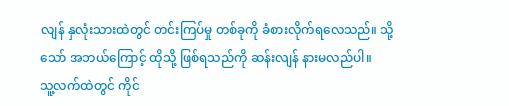လျန် နှလုံးသားထဲတွင် တင်းကြပ်မှု တစ်ခုကို ခံစားလိုက်ရလေသည်။ သို့သော် အဘယ်ကြောင့် ထိုသို့ ဖြစ်ရသည်ကို ဆန်းလျန် နားမလည်ပါ။
သူ့လက်ထဲတွင် ကိုင်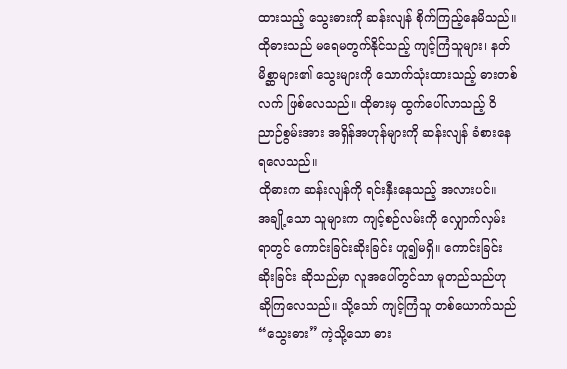ထားသည့် သွေးဓားကို ဆန်းလျန် စိုက်ကြည့်နေမိသည်။ ထိုဓားသည် မရေမတွက်နိုင်သည့် ကျင့်ကြံသူများ၊ နတ်မိစ္ဆာများ၏ သွေးများကို သောက်သုံးထားသည့် ဓားတစ်လက် ဖြစ်လေသည်။ ထိုဓားမှ ထွက်ပေါ်လာသည့် ဝိညာဉ်စွမ်းအား အရှိန်အဟုန်များကို ဆန်းလျန် ခံစားနေရလေသည်။
ထိုဓားက ဆန်းလျန်ကို ရင်းနှီးနေသည့် အလားပင်။
အချို့သော သူများက ကျင့်စဉ်လမ်းကို လျှောက်လှမ်းရာတွင် ကောင်းခြင်းဆိုးခြင်း ဟူ၍မရှိ။ ကောင်းခြင်းဆိုးခြင်း ဆိုသည်မှာ လူအပေါ်တွင်သာ မူတည်သည်ဟု ဆိုကြလေသည်။ သို့သော် ကျင့်ကြံသူ တစ်ယောက်သည် “သွေးဓား” ကဲ့သို့သော ဓား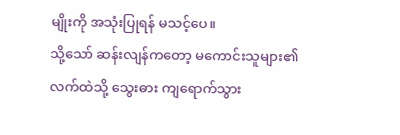မျိုးကို အသုံးပြုရန် မသင့်ပေ။
သို့သော် ဆန်းလျန်ကတော့ မကောင်းသူများ၏ လက်ထဲသို့ သွေးဓား ကျရောက်သွား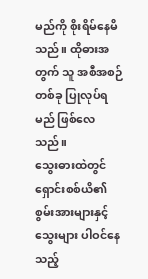မည်ကို စိုးရိမ်နေမိသည်။ ထိုဓားအတွက် သူ အစီအစဉ်တစ်ခု ပြုလုပ်ရမည် ဖြစ်လေသည်။
သွေးဓားထဲတွင် ရှောင်းစစ်ယိ၏ စွမ်းအားများနှင့် သွေးများ ပါဝင်နေသည့်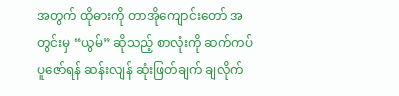အတွက် ထိုဓားကို တာအိုကျောင်းတော် အတွင်းမှ “ယွမ်” ဆိုသည့် စာလုံးကို ဆက်ကပ်ပူဇော်ရန် ဆန်းလျန် ဆုံးဖြတ်ချက် ချလိုက်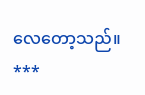လေတော့သည်။
***